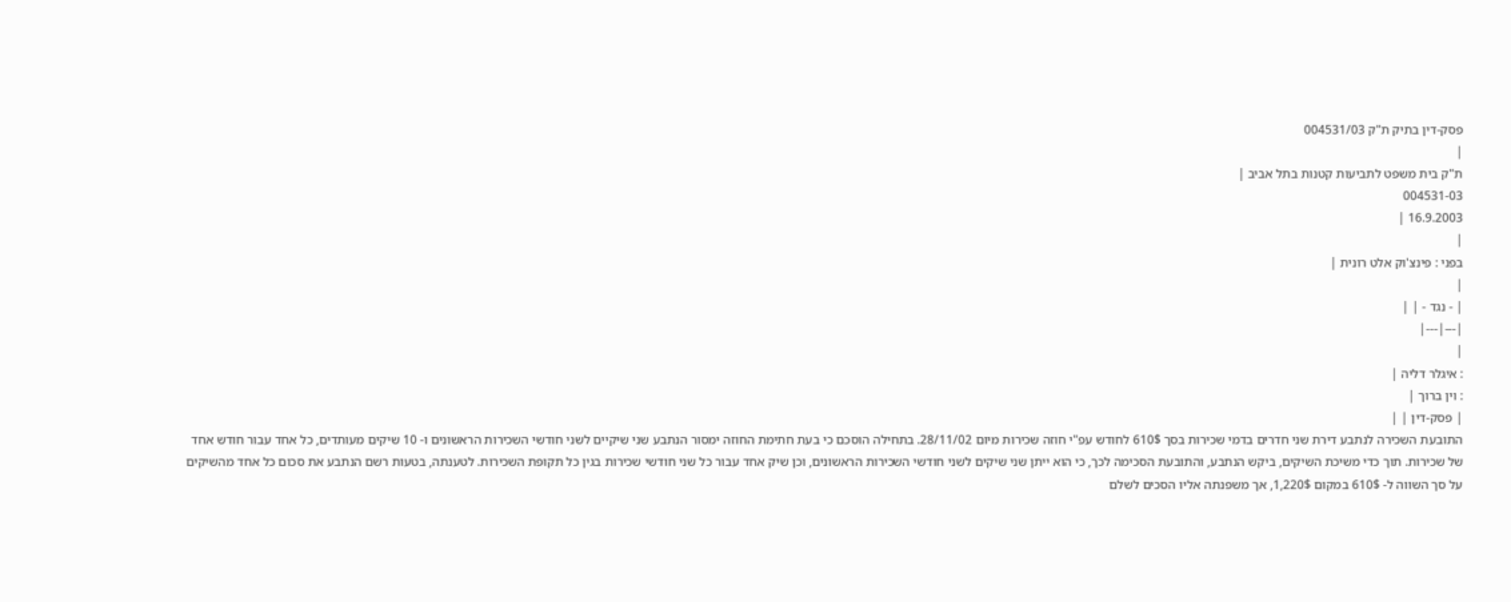פסק-דין בתיק ת"ק 004531/03
|
ת"ק בית משפט לתביעות קטנות בתל אביב |
004531-03
16.9.2003 |
|
בפני : פינצ'וק אלט רונית |
|
| - נגד - | |
|---|---|
|
: איגלר דליה |
: וין ברוך |
| פסק-דין | |
התובעת השכירה לנתבע דירת שני חדרים בדמי שכירות בסך 610$ לחודש עפ"י חוזה שכירות מיום 28/11/02. בתחילה הוסכם כי בעת חתימת החוזה ימסור הנתבע שני שיקיים לשני חודשי השכירות הראשונים ו- 10 שיקים מעותדים, כל אחד עבור חודש אחד של שכירות. תוך כדי משיכת השיקים, ביקש הנתבע, והתובעת הסכימה לכך, כי הוא ייתן שני שיקים לשני חודשי השכירות הראשונים, וכן שיק אחד עבור כל שני חודשי שכירות בגין כל תקופת השכירות. לטענתה, בטעות רשם הנתבע את סכום כל אחד מהשיקים על סך השווה ל- 610$ במקום 1,220$, אך משפנתה אליו הסכים לשלם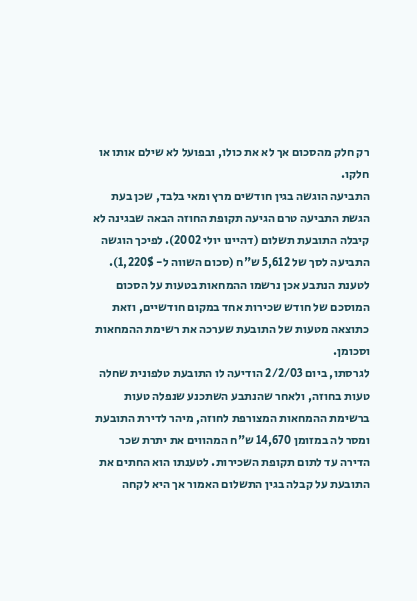רק חלק מהסכום אך לא את כולו, ובפועל לא שילם אותו או חלקו.
התביעה הוגשה בגין חודשים מרץ ומאי בלבד, שכן בעת הגשת התביעה טרם הגיעה תקופת החוזה הבאה שבגינה לא קיבלה התובעת תשלום (דהיינו יולי 2002). לפיכך הוגשה התביעה לסך של 5,612 ש"ח (סכום השווה ל- 1,220$).
לטענת הנתבע אכן נרשמו ההמחאות בטעות על הסכום המוסכם של חודש שכירות אחד במקום חודשיים, וזאת כתוצאה מטעות של התובעת שערכה את רשימת ההמחאות וסכומן.
לגרסתו, ביום 2/2/03 הודיעה לו התובעת טלפונית שחלה טעות בחוזה, ולאחר שהנתבע השתכנע שנפלה טעות ברשימת ההמחאות המצורפת לחוזה, מיהר לדירת התובעת ומסר לה במזומן 14,670 ש"ח המהווים את יתרת שכר הדירה עד לתום תקופת השכירות. לטענתו הוא החתים את התובעת על קבלה בגין התשלום האמור אך היא לקחה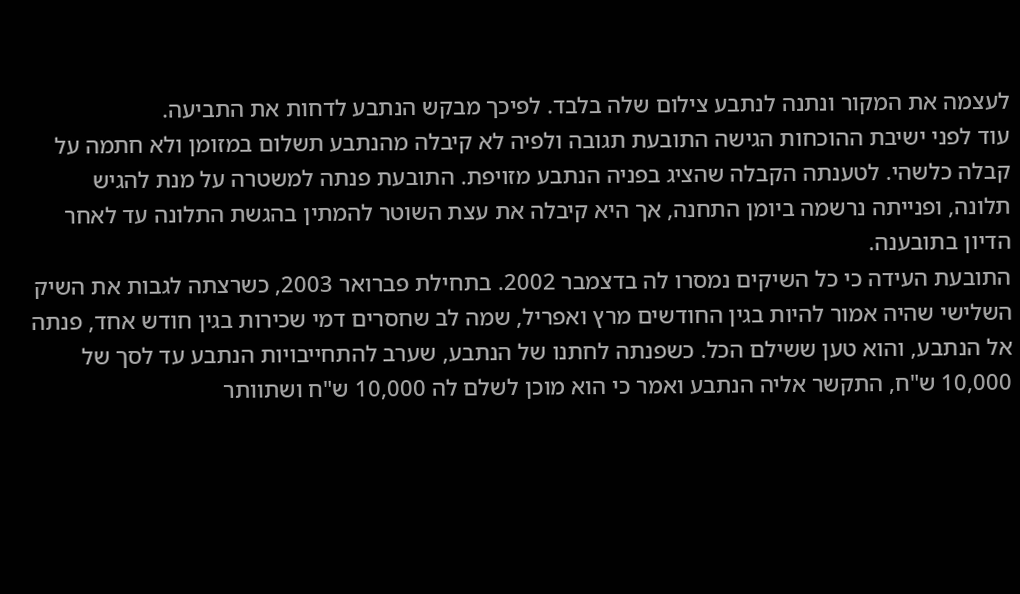לעצמה את המקור ונתנה לנתבע צילום שלה בלבד. לפיכך מבקש הנתבע לדחות את התביעה.
עוד לפני ישיבת ההוכחות הגישה התובעת תגובה ולפיה לא קיבלה מהנתבע תשלום במזומן ולא חתמה על קבלה כלשהי. לטענתה הקבלה שהציג בפניה הנתבע מזויפת. התובעת פנתה למשטרה על מנת להגיש תלונה, ופנייתה נרשמה ביומן התחנה, אך היא קיבלה את עצת השוטר להמתין בהגשת התלונה עד לאחר הדיון בתובענה.
התובעת העידה כי כל השיקים נמסרו לה בדצמבר 2002. בתחילת פברואר 2003, כשרצתה לגבות את השיק השלישי שהיה אמור להיות בגין החודשים מרץ ואפריל, שמה לב שחסרים דמי שכירות בגין חודש אחד, פנתה אל הנתבע, והוא טען ששילם הכל. כשפנתה לחתנו של הנתבע, שערב להתחייבויות הנתבע עד לסך של 10,000 ש"ח, התקשר אליה הנתבע ואמר כי הוא מוכן לשלם לה 10,000 ש"ח ושתוותר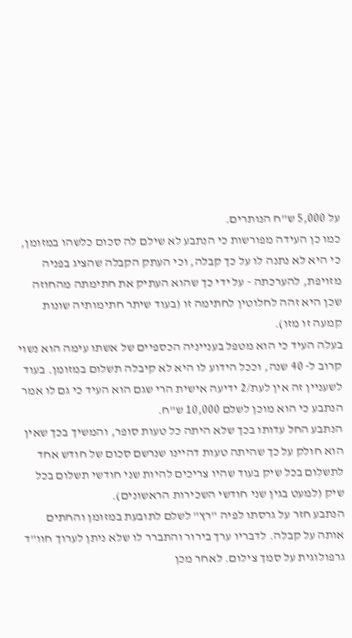על 5,000 ש"ח הנותרים.
כמו כן העידה מפורשות כי הנתבע לא שילם לה סכום כלשהו במזומן, כי היא לא נתנה לו על כך קבלה, וכי העתק הקבלה שהציג בפניה מזויפת, להערכתה - על ידי כך שהוא העתיק את חתימתה מהחוזה שכן היא זהה לחלוטין לחתימה זו (בעוד שיתר חתימותיה שונות קמעה זו מזו).
בעלה העיד כי הוא מטפל בענייניה הכספיים של אשתו עימה הוא נשוי קרוב ל- 40 שנה, וככל הידוע לו היא לא קיבלה תשלום במזומן. בעוד לשעניין זה אין לעת/2 ידיעה אישית הרי שגם הוא העיד כי גם לו אמר הנתבע כי הוא מוכן לשלם 10,000 ש"ח.
הנתבע החל עדותו בכך שלא היתה כל טעות סופר, והמשיך בכך שאין הוא חולק על כך שהיתה טעות דהיינו שנרשם סכום של חודש אחד לתשלום בכל שיק בעוד שהיו צריכים להיות שני חודשי תשלום בכל שיק (למעט בגין שני חודשי השכירות הראשונים).
הנתבע חזר על גרסתו לפיה "רץ" לשלם לתובעת במזומן והחתים אותה על קבלה. לדבריו ערך בירור והתברר לו שלא ניתן לערוך חוו"ד גרפולוגית על סמך צילום. לאחר מכן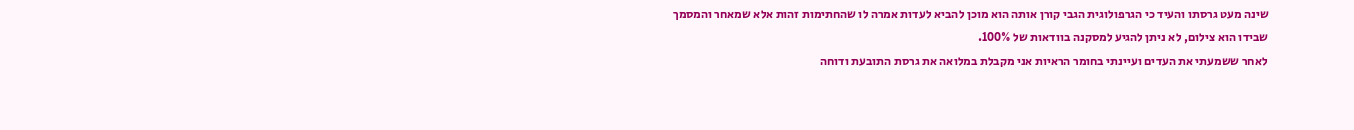שינה מעט גרסתו והעיד כי הגרפולוגית הגבי קורן אותה הוא מוכן להביא לעדות אמרה לו שהחתימות זהות אלא שמאחר והמסמך שבידו הוא צילום, לא ניתן להגיע למסקנה בוודאות של 100%.
לאחר ששמעתי את העדים ועיינתי בחומר הראיות אני מקבלת במלואה את גרסת התובעת ודוחה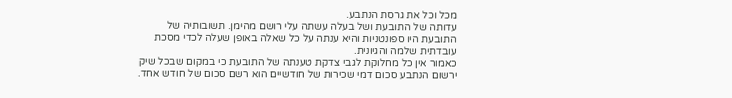מכל וכל את גרסת הנתבע.
עדותה של התובעת ושל בעלה עשתה עלי רושם מהימן. תשובותיה של התובעת היו ספונטניות והיא ענתה על כל שאלה באופן שעלה לכדי מסכת עובדתית שלמה והגיונית.
כאמור אין כל מחלוקת לגבי צדקת טענתה של התובעת כי במקום שבכל שיק ירשום הנתבע סכום דמי שכירות של חודשיים הוא רשם סכום של חודש אחד.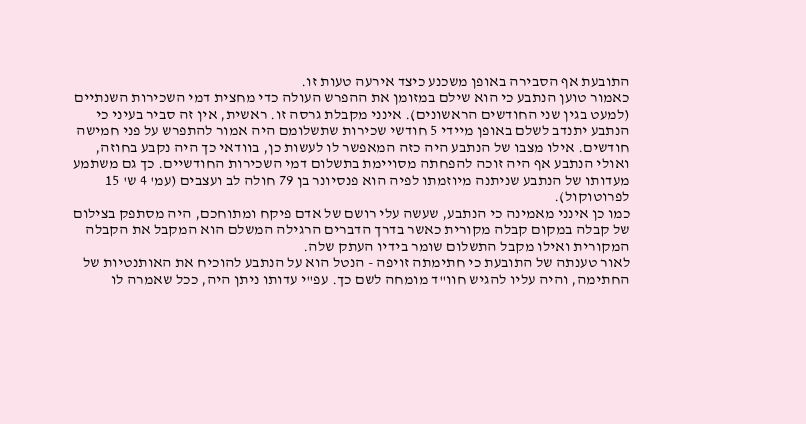התובעת אף הסבירה באופן משכנע כיצד אירעה טעות זו.
כאמור טוען הנתבע כי הוא שילם במזומן את ההפרש העולה כדי מחצית דמי השכירות השנתיים (למעט בגין שני החודשים הראשונים). אינני מקבלת גרסה זו. ראשית, אין זה סביר בעיני כי הנתבע יתנדב לשלם באופן מיידי 5 חודשי שכירות שתשלומם היה אמור להתפרש על פני חמישה חודשים. אילו מצבו של הנתבע היה כזה המאפשר לו לעשות כן, בוודאי כך היה נקבע בחוזה, ואולי הנתבע אף היה זוכה להפחתה מסויימת בתשלום דמי השכירות החודשיים. כך גם משתמע מעדותו של הנתבע שניתנה מיוזמתו לפיה הוא פנסיונר בן 79 חולה לב ועצבים (עמ' 4 ש' 15 לפרוטוקול).
כמו כן אינני מאמינה כי הנתבע, שעשה עלי רושם של אדם פיקח ומתוחכם, היה מסתפק בצילום של קבלה במקום קבלה מקורית כאשר בדרך הדברים הרגילה המשלם הוא המקבל את הקבלה המקורית ואילו מקבל התשלום שומר בידיו העתק שלה.
לאור טענתה של התובעת כי חתימתה זויפה - הנטל הוא על הנתבע להוכיח את האותנטיות של החתימה, והיה עליו להגיש חוו"ד מומחה לשם כך. עפ"י עדותו ניתן היה, ככל שאמרה לו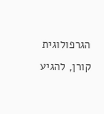הגרפולוגית קורן, להגיע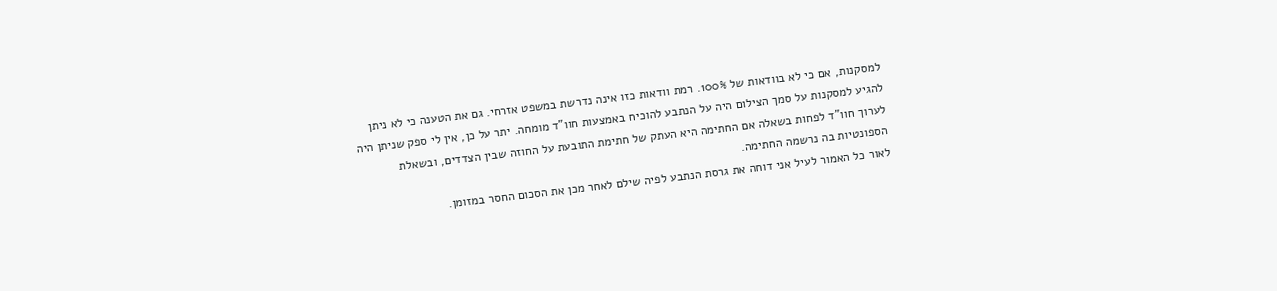למסקנות, אם כי לא בוודאות של 100%. רמת וודאות כזו אינה נדרשת במשפט אזרחי. גם את הטענה כי לא ניתן להגיע למסקנות על סמך הצילום היה על הנתבע להוכיח באמצעות חוו"ד מומחה. יתר על כן, אין לי ספק שניתן היה לערוך חוו"ד לפחות בשאלה אם החתימה היא העתק של חתימת התובעת על החוזה שבין הצדדים, ובשאלת הספונטיות בה נרשמה החתימה.
לאור כל האמור לעיל אני דוחה את גרסת הנתבע לפיה שילם לאחר מכן את הסכום החסר במזומן.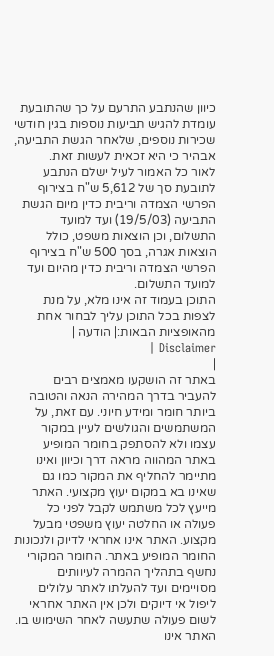כיוון שהנתבע התרעם על כך שהתובעת עומדת להגיש תביעות נוספות בגין חודשי שכירות נוספים, שלאחר הגשת התביעה, אבהיר כי היא זכאית לעשות זאת.
לאור כל האמור לעיל ישלם הנתבע לתובעת סך של 5,612 ש"ח בצירוף הפרשי הצמדה וריבית כדין מיום הגשת התביעה (19/5/03) ועד למועד התשלום, וכן הוצאות משפט, כולל הוצאות אגרה, בסך 500 ש"ח בצירוף הפרשי הצמדה וריבית כדין מהיום ועד למועד התשלום.
התוכן בעמוד זה אינו מלא, על מנת לצפות בכל התוכן עליך לבחור אחת מהאופציות הבאות:| הודעה | Disclaimer |
|
באתר זה הושקעו מאמצים רבים להעביר בדרך המהירה הנאה והטובה ביותר חומר ומידע חיוני. עם זאת, על המשתמשים והגולשים לעיין במקור עצמו ולא להסתפק בחומר המופיע באתר המהווה מראה דרך וכיוון ואינו מתיימר להחליף את המקור כמו גם שאינו בא במקום יעוץ מקצועי. האתר מייעץ לכל משתמש לקבל לפני כל פעולה או החלטה יעוץ משפטי מבעל מקצוע. האתר אינו אחראי לדיוק ולנכונות החומר המופיע באתר. החומר המקורי נחשף בתהליך ההמרה לעיוותים מסויימים ועד להעלתו לאתר עלולים ליפול אי דיוקים ולכן אין האתר אחראי לשום פעולה שתעשה לאחר השימוש בו. האתר אינו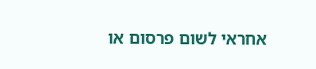אחראי לשום פרסום או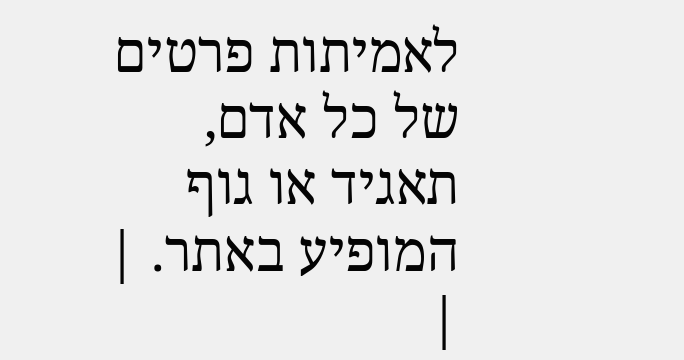לאמיתות פרטים של כל אדם, תאגיד או גוף המופיע באתר. |
|